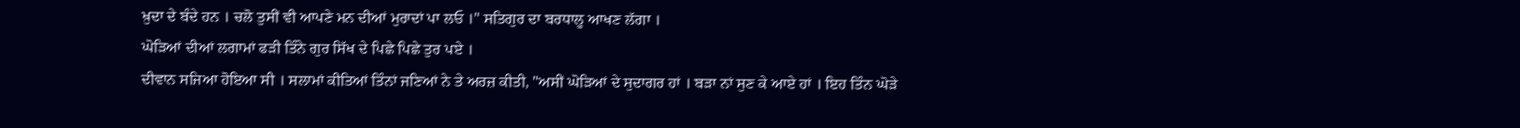ਖ਼ੁਦਾ ਦੇ ਬੰਦੇ ਹਨ । ਚਲੋ ਤੁਸੀਂ ਵੀ ਆਪਣੇ ਮਨ ਦੀਆਂ ਮੁਰਾਦਾਂ ਪਾ ਲਓ ।" ਸਤਿਗੁਰ ਦਾ ਬਰਧਾਲੂ ਆਖਣ ਲੱਗਾ ।
ਘੋੜਿਆਂ ਦੀਆਂ ਲਗਾਮਾਂ ਫੜੀ ਤਿੰਨੇ ਗੁਰ ਸਿੱਖ ਦੇ ਪਿਛੇ ਪਿਛੇ ਤੁਰ ਪਏ ।
ਦੀਵਾਨ ਸਜਿਆ ਹੋਇਆ ਸੀ । ਸਲਾਮਾਂ ਕੀਤਿਆਂ ਤਿੰਨਾਂ ਜਣਿਆਂ ਨੇ ਤੇ ਅਰਜ਼ ਕੀਤੀ, "ਅਸੀਂ ਘੋੜਿਆਂ ਦੇ ਸੁਦਾਗਰ ਹਾਂ । ਬੜਾ ਨਾਂ ਸੁਣ ਕੇ ਆਏ ਹਾਂ । ਇਹ ਤਿੰਨ ਘੋੜੇ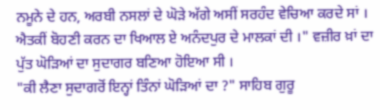ਨਮੂਨੇ ਦੇ ਹਨ, ਅਰਬੀ ਨਸਲਾਂ ਦੇ ਘੋੜੇ ਅੱਗੇ ਅਸੀਂ ਸਰਹੰਦ ਵੇਚਿਆ ਕਰਦੇ ਸਾਂ । ਐਤਕੀਂ ਬੋਹਣੀ ਕਰਨ ਦਾ ਖਿਆਲ ਏ ਅਨੰਦਪੁਰ ਦੇ ਮਾਲਕਾਂ ਦੀ ।" ਵਜ਼ੀਰ ਖ਼ਾਂ ਦਾ ਪੁੱਤ ਘੋੜਿਆਂ ਦਾ ਸੁਦਾਗਰ ਬਣਿਆ ਹੋਇਆ ਸੀ ।
"ਕੀ ਲੈਣਾ ਸੁਦਾਗਰੋਂ ਇਨ੍ਹਾਂ ਤਿੰਨਾਂ ਘੋੜਿਆਂ ਦਾ ?" ਸਾਹਿਬ ਗੁਰੂ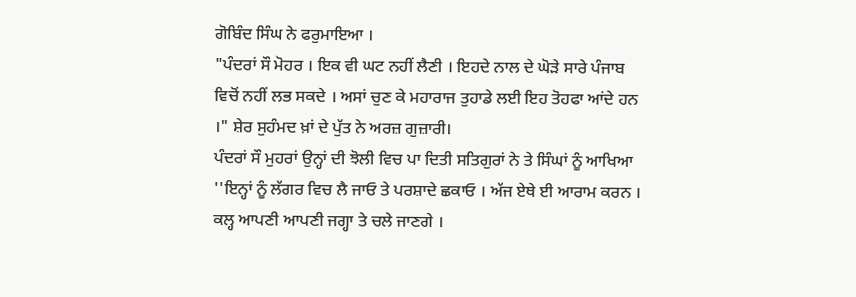ਗੋਬਿੰਦ ਸਿੰਘ ਨੇ ਫਰੁਮਾਇਆ ।
"ਪੰਦਰਾਂ ਸੌ ਮੋਹਰ । ਇਕ ਵੀ ਘਟ ਨਹੀਂ ਲੈਣੀ । ਇਹਦੇ ਨਾਲ ਦੇ ਘੋੜੇ ਸਾਰੇ ਪੰਜਾਬ ਵਿਚੋਂ ਨਹੀਂ ਲਭ ਸਕਦੇ । ਅਸਾਂ ਚੁਣ ਕੇ ਮਹਾਰਾਜ ਤੁਹਾਡੇ ਲਈ ਇਹ ਤੋਹਫਾ ਆਂਦੇ ਹਨ ।" ਸ਼ੇਰ ਸੁਹੰਮਦ ਖ਼ਾਂ ਦੇ ਪੁੱਤ ਨੇ ਅਰਜ਼ ਗੁਜ਼ਾਰੀ।
ਪੰਦਰਾਂ ਸੌ ਮੁਹਰਾਂ ਉਨ੍ਹਾਂ ਦੀ ਝੋਲੀ ਵਿਚ ਪਾ ਦਿਤੀ ਸਤਿਗੁਰਾਂ ਨੇ ਤੇ ਸਿੰਘਾਂ ਨੂੰ ਆਖਿਆ ''ਇਨ੍ਹਾਂ ਨੂੰ ਲੱਗਰ ਵਿਚ ਲੈ ਜਾਓ ਤੇ ਪਰਸ਼ਾਦੇ ਛਕਾਓ । ਅੱਜ ਏਥੇ ਈ ਆਰਾਮ ਕਰਨ । ਕਲ੍ਹ ਆਪਣੀ ਆਪਣੀ ਜਗ੍ਹਾ ਤੇ ਚਲੇ ਜਾਣਗੇ ।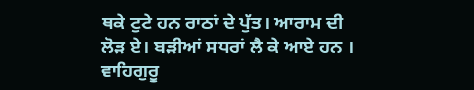ਥਕੇ ਟੁਟੇ ਹਨ ਰਾਠਾਂ ਦੇ ਪੁੱਤ। ਆਰਾਮ ਦੀ ਲੋੜ ਏ। ਬੜੀਆਂ ਸਧਰਾਂ ਲੈ ਕੇ ਆਏ ਹਨ । ਵਾਹਿਗੁਰੂ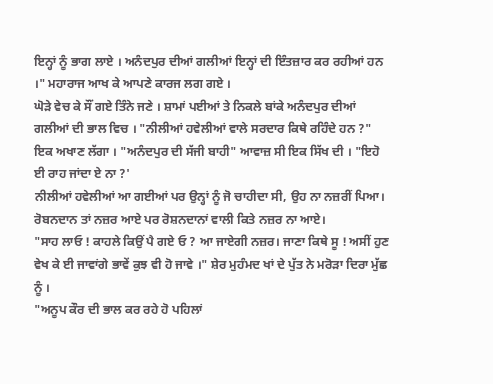ਇਨ੍ਹਾਂ ਨੂੰ ਭਾਗ ਲਾਏ । ਅਨੰਦਪੁਰ ਦੀਆਂ ਗਲੀਆਂ ਇਨ੍ਹਾਂ ਦੀ ਇੰਤਜ਼ਾਰ ਕਰ ਰਹੀਆਂ ਹਨ ।" ਮਹਾਰਾਜ ਆਖ ਕੇ ਆਪਣੇ ਕਾਰਜ ਲਗ ਗਏ ।
ਘੋੜੇ ਵੇਚ ਕੇ ਸੌਂ ਗਏ ਤਿੰਨੇ ਜਣੇ । ਸ਼ਾਮਾਂ ਪਈਆਂ ਤੇ ਨਿਕਲੇ ਬਾਂਕੇ ਅਨੰਦਪੁਰ ਦੀਆਂ ਗਲੀਆਂ ਦੀ ਭਾਲ ਵਿਚ । "ਨੀਲੀਆਂ ਹਵੇਲੀਆਂ ਵਾਲੇ ਸਰਦਾਰ ਕਿਥੇ ਰਹਿੰਦੇ ਹਨ ?" ਇਕ ਅਖਾਣ ਲੱਗਾ । "ਅਨੰਦਪੁਰ ਦੀ ਸੱਜੀ ਬਾਹੀ" ਆਵਾਜ਼ ਸੀ ਇਕ ਸਿੱਖ ਦੀ । "ਇਹੋ ਈ ਰਾਹ ਜਾਂਦਾ ਏ ਨਾ ?'
ਨੀਲੀਆਂ ਹਵੇਲੀਆਂ ਆ ਗਈਆਂ ਪਰ ਉਨ੍ਹਾਂ ਨੂੰ ਜੋ ਚਾਹੀਦਾ ਸੀ, ਉਹ ਨਾ ਨਜ਼ਰੀਂ ਪਿਆ।
ਰੋਬਨਦਾਨ ਤਾਂ ਨਜ਼ਰ ਆਏ ਪਰ ਰੋਸ਼ਨਦਾਨਾਂ ਵਾਲੀ ਕਿਤੇ ਨਜ਼ਰ ਨਾ ਆਏ।
"ਸਾਹ ਲਾਓ ! ਕਾਹਲੇ ਕਿਉਂ ਪੈ ਗਏ ਓ ? ਆ ਜਾਏਗੀ ਨਜ਼ਰ। ਜਾਣਾ ਕਿਥੇ ਸੂ ! ਅਸੀਂ ਹੁਣ ਵੇਖ ਕੇ ਈ ਜਾਵਾਂਗੇ ਭਾਵੇਂ ਕੁਝ ਵੀ ਹੋ ਜਾਵੇ ।" ਸ਼ੇਰ ਮੁਹੰਮਦ ਖਾਂ ਦੇ ਪੁੱਤ ਨੇ ਮਰੋੜਾ ਦਿਰਾ ਮੁੱਛ ਨੂੰ ।
"ਅਨੂਪ ਕੌਰ ਦੀ ਭਾਲ ਕਰ ਰਹੇ ਹੋ ਪਹਿਲਾਂ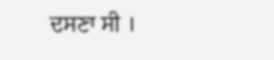ਦਸਣਾ ਸੀ ।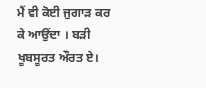ਮੈਂ ਵੀ ਕੋਈ ਜੁਗਾੜ ਕਰ ਕੇ ਆਉਂਦਾ । ਬੜੀ ਖੂਬਸੂਰਤ ਔਰਤ ਏ।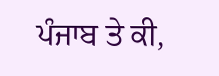ਪੰਜਾਬ ਤੇ ਕੀ,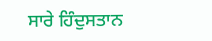ਸਾਰੇ ਹਿੰਦੁਸਤਾਨ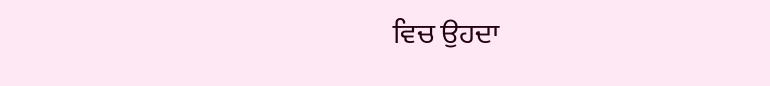ਵਿਚ ਉਹਦਾ